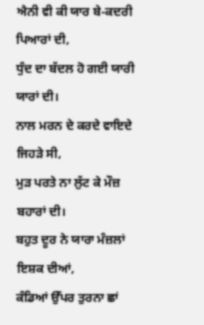ਐਨੀ ਵੀ ਕੀ ਯਾਰ ਬੇ-ਕਦਰੀ ਪਿਆਰਾਂ ਦੀ,
ਧੁੰਦ ਦਾ ਬੱਦਲ ਹੋ ਗਈ ਯਾਰੀ ਯਾਰਾਂ ਦੀ।
ਨਾਲ ਮਰਨ ਦੇ ਕਰਦੇ ਵਾਇਦੇ ਜਿਹੜੇ ਸੀ,
ਮੁੜ ਪਰਤੇ ਨਾ ਲੁੱਟ ਕੇ ਮੌਜ਼ ਬਹਾਰਾਂ ਦੀ।
ਬਹੁਤ ਦੂਰ ਨੇ ਯਾਰਾ ਮੰਜ਼ਲਾਂ ਇਸ਼ਕ ਦੀਆਂ,
ਕੰਡਿਆਂ ਉੱਪਰ ਤੁਰਨਾ ਛਾਂ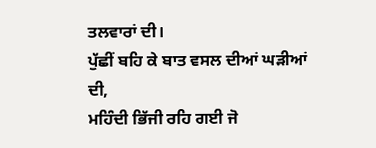ਤਲਵਾਰਾਂ ਦੀ।
ਪੁੱਛੀਂ ਬਹਿ ਕੇ ਬਾਤ ਵਸਲ ਦੀਆਂ ਘੜੀਆਂ ਦੀ,
ਮਹਿੰਦੀ ਭਿੱਜੀ ਰਹਿ ਗਈ ਜੋ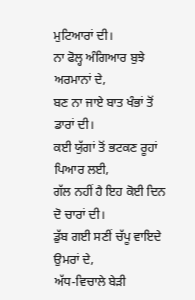ਮੁਟਿਆਰਾਂ ਦੀ।
ਨਾ ਫੋਲ੍ਹ ਅੰਗਿਆਰ ਬੁਝੇ ਅਰਮਾਨਾਂ ਦੇ,
ਬਣ ਨਾ ਜਾਏ ਬਾਤ ਖੰਭਾਂ ਤੋਂ ਡਾਰਾਂ ਦੀ।
ਕਈ ਯੁੱਗਾਂ ਤੋਂ ਭਟਕਣ ਰੂਹਾਂ ਪਿਆਰ ਲਈ,
ਗੱਲ ਨਹੀਂ ਹੈ ਇਹ ਕੋਈ ਦਿਨ ਦੋ ਚਾਰਾਂ ਦੀ।
ਡੁੱਬ ਗਈ ਸਣੀਂ ਚੱਪੂ ਵਾਇਦੇ ਉਮਰਾਂ ਦੇ,
ਅੱਧ-ਵਿਚਾਲੇ ਬੇੜੀ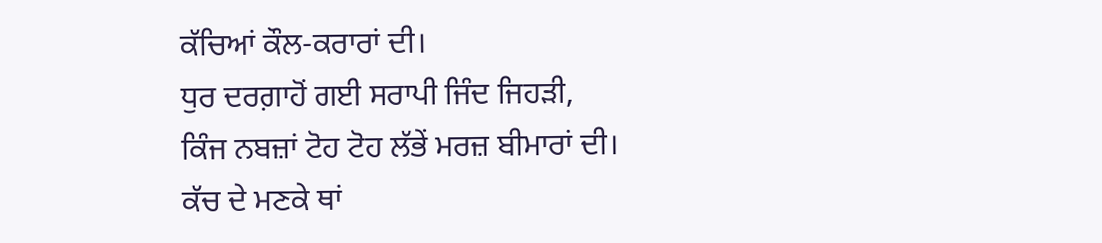ਕੱਚਿਆਂ ਕੌਲ-ਕਰਾਰਾਂ ਦੀ।
ਧੁਰ ਦਰਗ਼ਾਹੋਂ ਗਈ ਸਰਾਪੀ ਜਿੰਦ ਜਿਹੜੀ,
ਕਿੰਜ ਨਬਜ਼ਾਂ ਟੋਹ ਟੋਹ ਲੱਭੇਂ ਮਰਜ਼ ਬੀਮਾਰਾਂ ਦੀ।
ਕੱਚ ਦੇ ਮਣਕੇ ਥਾਂ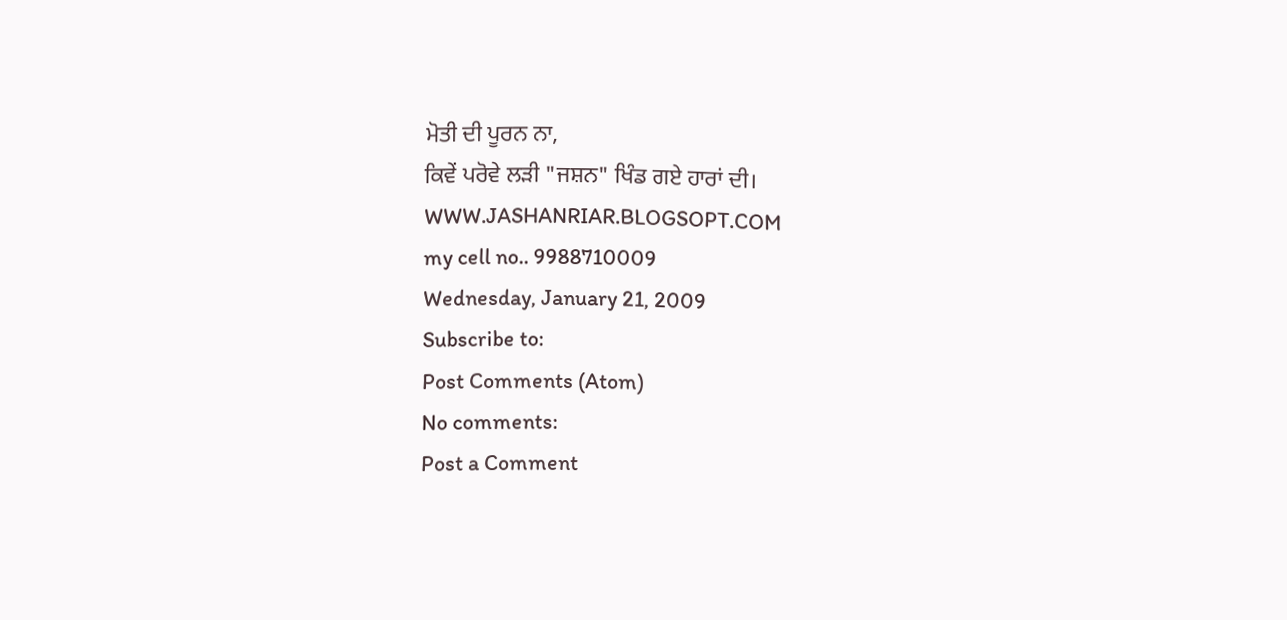ਮੋਤੀ ਦੀ ਪੂਰਨ ਨਾ,
ਕਿਵੇਂ ਪਰੋਵੇ ਲੜੀ "ਜਸ਼ਨ" ਖਿੰਡ ਗਏ ਹਾਰਾਂ ਦੀ।
WWW.JASHANRIAR.BLOGSOPT.COM
my cell no.. 9988710009
Wednesday, January 21, 2009
Subscribe to:
Post Comments (Atom)
No comments:
Post a Comment